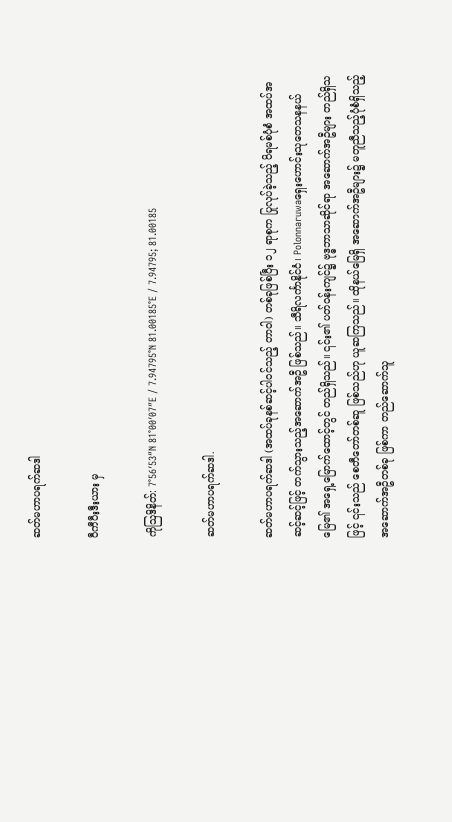ဆတ်မဟာပရက်ဆဒါ

ဝီကီပီးဒီးယား မှ

ကိုဩဒိနိတ်: 7°56′53″N 81°00′07″E / 7.94795°N 81.00185°E / 7.94795; 81.00185

ဆတ်မဟာပရက်ဆဒါ.

ဆတ်မဟာပရက်ဆဒါ (အထပ်ခုနစ်ဆင့်ပါဝင်သည့် တာဝါ) တစ်ခုဖြစ်ပြီး ၁၂ ရာစုက ပြုလုပ်ခဲ့သည့် ပိရမစ်ပုံစံ အထပ်အဆင့်ဆင့်ဖြင့် တက်သွားသည့်အဆောက်အဦ ဖြစ်သည်။ သီရိလင်္ကာနိုင်ငံ၊ Polonnaruwaရှေးဟောင်းသုတေသနနယ်မြေ၏ အရှေ့မြောက်ထောင့်တွင် တည်ရှိသည်။ ၎င်း၏ ပတ်ဝန်းကျင်၌ ဗုဒ္ဓဘာသာဆိုင်ရာ အဆောက်အဦများ တည်ရှိသဖြင့် ၎င်းသည် စေတီတော်တစ်ဆူ ဖြစ်သည်ဟု ယူဆကြသည်။ ထိုနယ်မြေရှိ အဆောက်အဦများ၌ မတူညီသည့်ပုံစံရှိသည့် အဆောက်အဦတစ်ခု ဖြစ်ကာ တည်ဆောက်သူ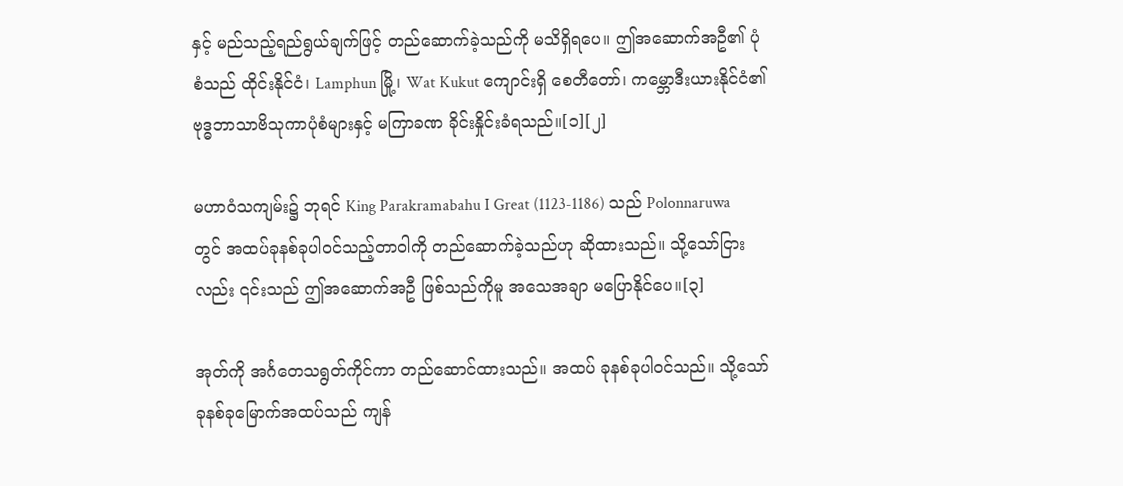နှင့် မည်သည့်ရည်ရွယ်ချက်ဖြင့် တည်ဆောက်ခဲ့သည်ကို မသိရှိရပေ။ ဤအဆောက်အဦ၏ ပုံစံသည် ထိုင်းနိုင်ငံ၊ Lamphun မြို့၊ Wat Kukut ကျောင်းရှိ စေတီတော်၊ ကမ္ဘောဒီးယားနိုင်ငံ၏ ဗုဒ္ဓဘာသာဗိသုကာပုံစံများနှင့် မကြာခဏ ခိုင်းနှိုင်းခံရသည်။[၁][၂]

မဟာဝံသကျမ်း၌ ဘုရင် King Parakramabahu I Great (1123-1186) သည် Polonnaruwa တွင် အထပ်ခုနစ်ခုပါဝင်သည့်တာဝါကို တည်ဆောက်ခဲ့သည်ဟု ဆိုထားသည်။ သို့သော်ငြားလည်း ၎င်းသည် ဤအဆောက်အဦ ဖြစ်သည်ကိုမူ အသေအချာ မပြောနိုင်ပေ။[၃]

အုတ်ကို အင်္ဂတေသရွတ်ကိုင်ကာ တည်ဆောင်ထားသည်။ အထပ် ခုနစ်ခုပါဝင်သည်။ သို့သော် ခုနစ်ခုမြောက်အထပ်သည် ကျန်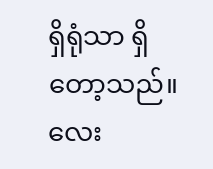ရှိရုံသာ ရှိတော့သည်။ လေး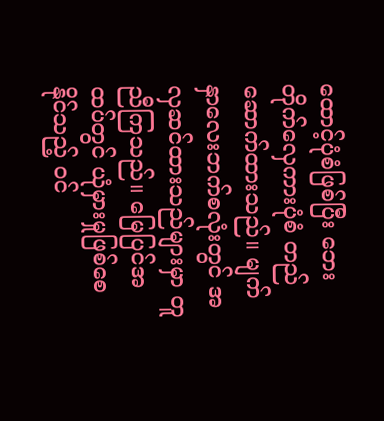ထောင့်ပုံစံဖြစ်ပြီး ဘေးတိုက်လှေကားပုံစံ တည်ဆောက်ထားသည်။ မျက်နှာလေးဘက်စလုံးတွင် အလှဆင်ထားသည်များမှာ တူညီကြသည်။ မြေပြင်အထပ်တွင် ယုံမှားမှုဖြစ်စေနိုင်သည့် ဝင်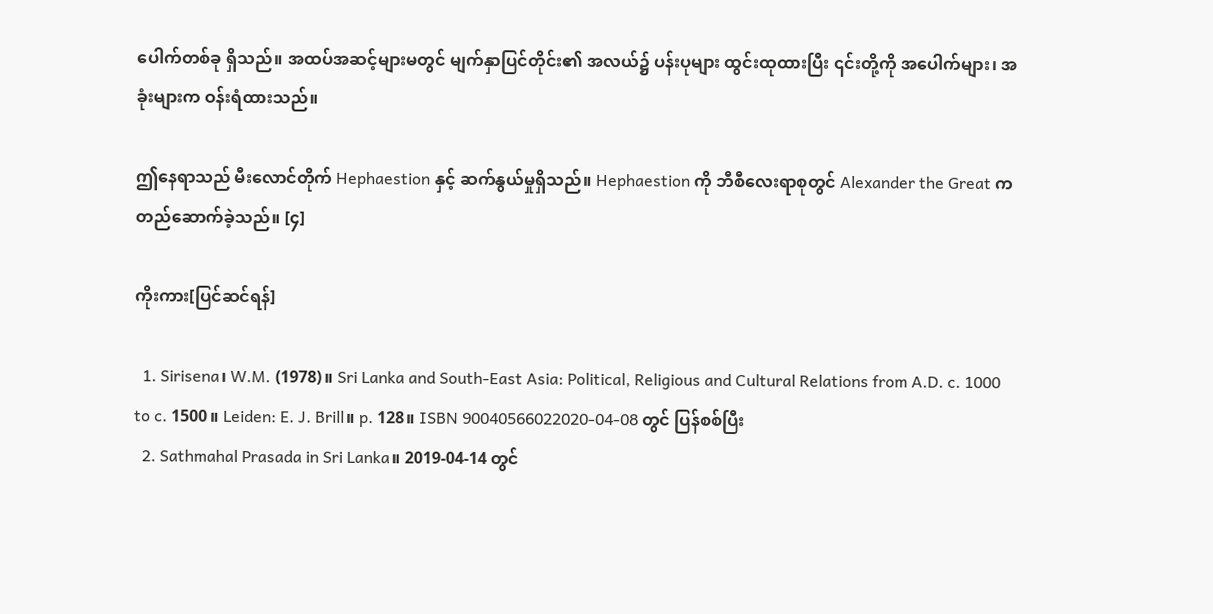ပေါက်တစ်ခု ရှိသည်။ အထပ်အဆင့်များမတွင် မျက်နှာပြင်တိုင်း၏ အလယ်၌ ပန်းပုများ ထွင်းထုထားပြီး ၎င်းတို့ကို အပေါက်များ၊ အခုံးများက ဝန်းရံထားသည်။

ဤနေရာသည် မီးလောင်တိုက် Hephaestion နှင့် ဆက်နွယ်မှုရှိသည်။ Hephaestion ကို ဘီစီလေးရာစုတွင် Alexander the Great က တည်ဆောက်ခဲ့သည်။ [၄]

ကိုးကား[ပြင်ဆင်ရန်]

  1. Sirisena၊ W.M. (1978)။ Sri Lanka and South-East Asia: Political, Religious and Cultural Relations from A.D. c. 1000 to c. 1500။ Leiden: E. J. Brill။ p. 128။ ISBN 90040566022020-04-08 တွင် ပြန်စစ်ပြီး
  2. Sathmahal Prasada in Sri Lanka။ 2019-04-14 တွင်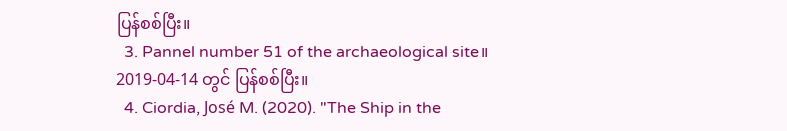ပြန်စစ်ပြီး။
  3. Pannel number 51 of the archaeological site။ 2019-04-14 တွင် ပြန်စစ်ပြီး။
  4. Ciordia, José M. (2020). "The Ship in the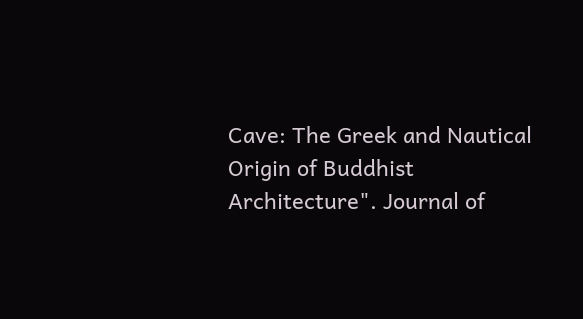Cave: The Greek and Nautical Origin of Buddhist Architecture". Journal of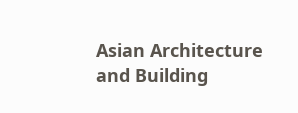Asian Architecture and Building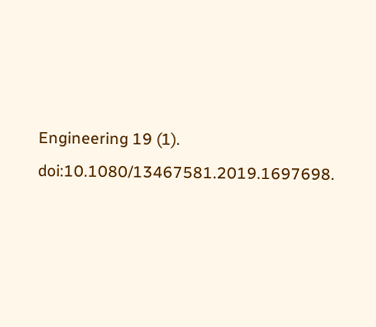Engineering 19 (1). doi:10.1080/13467581.2019.1697698.